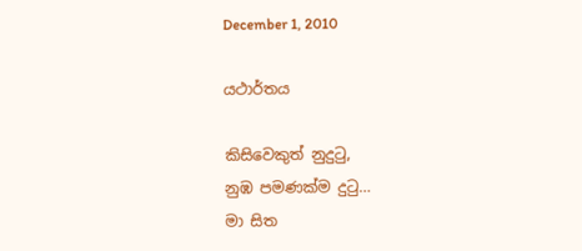December 1, 2010

යථාර්තය

කිසිවෙකුත් නුදුටු,
නුඹ පමණක්ම දුටු...
මා සිත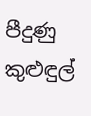පීදුණු කුළුඳුල්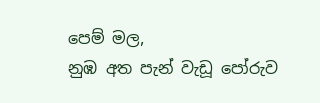පෙම් මල,
නුඹ අත පැන් වැඩූ පෝරුව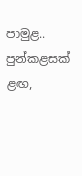පාමුළ..
පුන්කළසක් ළඟ,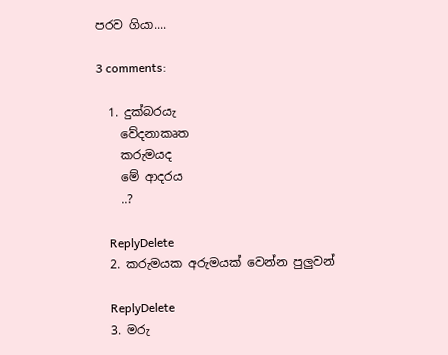පරව ගියා....

3 comments:

  1. දුක්බරයැ
    වේදනාකෘත
    කරුමයද
    මේ ආදරය
    ..?

    ReplyDelete
  2. කරුමයක අරුමයක් වෙන්න පුලුවන්

    ReplyDelete
  3. මරු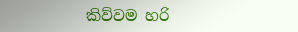කිව්වම හරි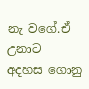නැ වගේ.ඒ උනාට අදහස ‍ගොනු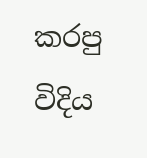කරපු විදිය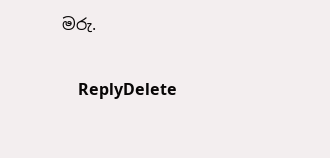මරු.

    ReplyDelete